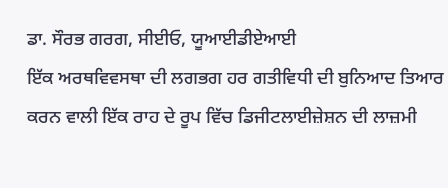ਡਾ. ਸੌਰਭ ਗਰਗ, ਸੀਈਓ, ਯੂਆਈਡੀਏਆਈ
ਇੱਕ ਅਰਥਵਿਵਸਥਾ ਦੀ ਲਗਭਗ ਹਰ ਗਤੀਵਿਧੀ ਦੀ ਬੁਨਿਆਦ ਤਿਆਰ ਕਰਨ ਵਾਲੀ ਇੱਕ ਰਾਹ ਦੇ ਰੂਪ ਵਿੱਚ ਡਿਜੀਟਲਾਈਜ਼ੇਸ਼ਨ ਦੀ ਲਾਜ਼ਮੀ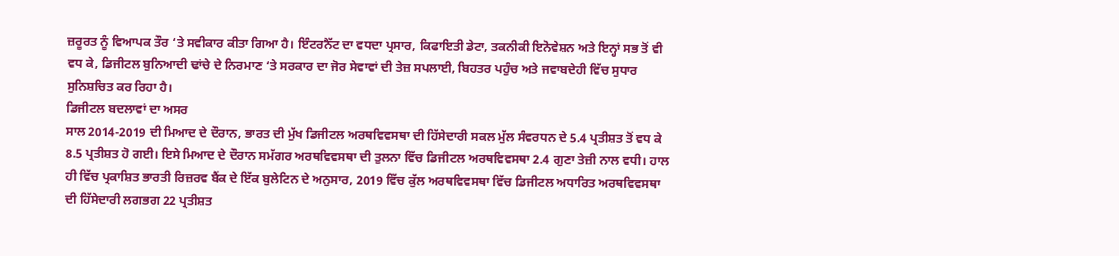ਜ਼ਰੂਰਤ ਨੂੰ ਵਿਆਪਕ ਤੌਰ ‘ਤੇ ਸਵੀਕਾਰ ਕੀਤਾ ਗਿਆ ਹੈ। ਇੰਟਰਨੈੱਟ ਦਾ ਵਧਦਾ ਪ੍ਰਸਾਰ, ਕਿਫਾਇਤੀ ਡੇਟਾ, ਤਕਨੀਕੀ ਇਨੋਵੇਸ਼ਨ ਅਤੇ ਇਨ੍ਹਾਂ ਸਭ ਤੋਂ ਵੀ ਵਧ ਕੇ, ਡਿਜੀਟਲ ਬੁਨਿਆਦੀ ਢਾਂਚੇ ਦੇ ਨਿਰਮਾਣ ‘ਤੇ ਸਰਕਾਰ ਦਾ ਜੋਰ ਸੇਵਾਵਾਂ ਦੀ ਤੇਜ਼ ਸਪਲਾਈ, ਬਿਹਤਰ ਪਹੁੰਚ ਅਤੇ ਜਵਾਬਦੇਹੀ ਵਿੱਚ ਸੁਧਾਰ ਸੁਨਿਸ਼ਚਿਤ ਕਰ ਰਿਹਾ ਹੈ।
ਡਿਜੀਟਲ ਬਦਲਾਵਾਂ ਦਾ ਅਸਰ
ਸਾਲ 2014-2019 ਦੀ ਮਿਆਦ ਦੇ ਦੌਰਾਨ, ਭਾਰਤ ਦੀ ਮੁੱਖ ਡਿਜੀਟਲ ਅਰਥਵਿਵਸਥਾ ਦੀ ਹਿੱਸੇਦਾਰੀ ਸਕਲ ਮੁੱਲ ਸੰਵਰਧਨ ਦੇ 5.4 ਪ੍ਰਤੀਸ਼ਤ ਤੋਂ ਵਧ ਕੇ 8.5 ਪ੍ਰਤੀਸ਼ਤ ਹੋ ਗਈ। ਇਸੇ ਮਿਆਦ ਦੇ ਦੌਰਾਨ ਸਮੱਗਰ ਅਰਥਵਿਵਸਥਾ ਦੀ ਤੁਲਨਾ ਵਿੱਚ ਡਿਜੀਟਲ ਅਰਥਵਿਵਸਥਾ 2.4 ਗੁਣਾ ਤੇਜ਼ੀ ਨਾਲ ਵਧੀ। ਹਾਲ ਹੀ ਵਿੱਚ ਪ੍ਰਕਾਸ਼ਿਤ ਭਾਰਤੀ ਰਿਜ਼ਰਵ ਬੈਂਕ ਦੇ ਇੱਕ ਬੁਲੇਟਿਨ ਦੇ ਅਨੁਸਾਰ, 2019 ਵਿੱਚ ਕੁੱਲ ਅਰਥਵਿਵਸਥਾ ਵਿੱਚ ਡਿਜੀਟਲ ਅਧਾਰਿਤ ਅਰਥਵਿਵਸਥਾ ਦੀ ਹਿੱਸੇਦਾਰੀ ਲਗਭਗ 22 ਪ੍ਰਤੀਸ਼ਤ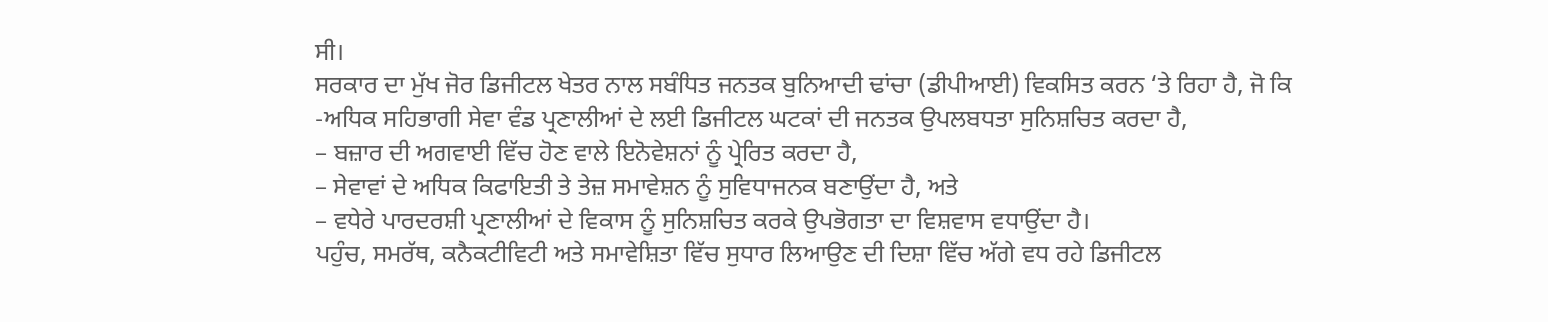ਸੀ।
ਸਰਕਾਰ ਦਾ ਮੁੱਖ ਜੋਰ ਡਿਜੀਟਲ ਖੇਤਰ ਨਾਲ ਸਬੰਧਿਤ ਜਨਤਕ ਬੁਨਿਆਦੀ ਢਾਂਚਾ (ਡੀਪੀਆਈ) ਵਿਕਸਿਤ ਕਰਨ ‘ਤੇ ਰਿਹਾ ਹੈ, ਜੋ ਕਿ
-ਅਧਿਕ ਸਹਿਭਾਗੀ ਸੇਵਾ ਵੰਡ ਪ੍ਰਣਾਲੀਆਂ ਦੇ ਲਈ ਡਿਜੀਟਲ ਘਟਕਾਂ ਦੀ ਜਨਤਕ ਉਪਲਬਧਤਾ ਸੁਨਿਸ਼ਚਿਤ ਕਰਦਾ ਹੈ,
– ਬਜ਼ਾਰ ਦੀ ਅਗਵਾਈ ਵਿੱਚ ਹੋਣ ਵਾਲੇ ਇਨੋਵੇਸ਼ਨਾਂ ਨੂੰ ਪ੍ਰੇਰਿਤ ਕਰਦਾ ਹੈ,
– ਸੇਵਾਵਾਂ ਦੇ ਅਧਿਕ ਕਿਫਾਇਤੀ ਤੇ ਤੇਜ਼ ਸਮਾਵੇਸ਼ਨ ਨੂੰ ਸੁਵਿਧਾਜਨਕ ਬਣਾਉਂਦਾ ਹੈ, ਅਤੇ
– ਵਧੇਰੇ ਪਾਰਦਰਸ਼ੀ ਪ੍ਰਣਾਲੀਆਂ ਦੇ ਵਿਕਾਸ ਨੂੰ ਸੁਨਿਸ਼ਚਿਤ ਕਰਕੇ ਉਪਭੋਗਤਾ ਦਾ ਵਿਸ਼ਵਾਸ ਵਧਾਉਂਦਾ ਹੈ।
ਪਹੁੰਚ, ਸਮਰੱਥ, ਕਨੈਕਟੀਵਿਟੀ ਅਤੇ ਸਮਾਵੇਸ਼ਿਤਾ ਵਿੱਚ ਸੁਧਾਰ ਲਿਆਉਣ ਦੀ ਦਿਸ਼ਾ ਵਿੱਚ ਅੱਗੇ ਵਧ ਰਹੇ ਡਿਜੀਟਲ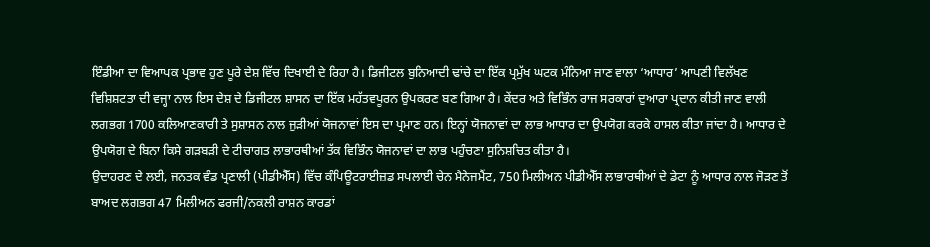ਇੰਡੀਆ ਦਾ ਵਿਆਪਕ ਪ੍ਰਭਾਵ ਹੁਣ ਪੂਰੇ ਦੇਸ਼ ਵਿੱਚ ਦਿਖਾਈ ਦੇ ਰਿਹਾ ਹੈ। ਡਿਜੀਟਲ ਬੁਨਿਆਦੀ ਢਾਂਚੇ ਦਾ ਇੱਕ ਪ੍ਰਮੁੱਖ ਘਟਕ ਮੰਨਿਆ ਜਾਣ ਵਾਲਾ ‘ਆਧਾਰ’ ਆਪਣੀ ਵਿਲੱਖਣ ਵਿਸ਼ਿਸ਼ਟਤਾ ਦੀ ਵਜ੍ਹਾ ਨਾਲ ਇਸ ਦੇਸ਼ ਦੇ ਡਿਜੀਟਲ ਸ਼ਾਸਨ ਦਾ ਇੱਕ ਮਹੱਤਵਪੂਰਨ ਉਪਕਰਣ ਬਣ ਗਿਆ ਹੈ। ਕੇਂਦਰ ਅਤੇ ਵਿਭਿੰਨ ਰਾਜ ਸਰਕਾਰਾਂ ਦੁਆਰਾ ਪ੍ਰਦਾਨ ਕੀਤੀ ਜਾਣ ਵਾਲੀ ਲਗਭਗ 1700 ਕਲਿਆਣਕਾਰੀ ਤੇ ਸੁਸ਼ਾਸਨ ਨਾਲ ਜੁੜੀਆਂ ਯੋਜਨਾਵਾਂ ਇਸ ਦਾ ਪ੍ਰਮਾਣ ਹਨ। ਇਨ੍ਹਾਂ ਯੋਜਨਾਵਾਂ ਦਾ ਲਾਭ ਆਧਾਰ ਦਾ ਉਪਯੋਗ ਕਰਕੇ ਹਾਸਲ ਕੀਤਾ ਜਾਂਦਾ ਹੈ। ਆਧਾਰ ਦੇ ਉਪਯੋਗ ਦੇ ਬਿਨਾ ਕਿਸੇ ਗੜਬੜੀ ਦੇ ਟੀਚਾਗਤ ਲਾਭਾਰਥੀਆਂ ਤੱਕ ਵਿਭਿੰਨ ਯੋਜਨਾਵਾਂ ਦਾ ਲਾਭ ਪਹੁੰਚਣਾ ਸੁਨਿਸ਼ਚਿਤ ਕੀਤਾ ਹੈ।
ਉਦਾਹਰਣ ਦੇ ਲਈ, ਜਨਤਕ ਵੰਡ ਪ੍ਰਣਾਲੀ (ਪੀਡੀਐੱਸ) ਵਿੱਚ ਕੰਪਿਊਟਰਾਈਜ਼ਡ ਸਪਲਾਈ ਚੇਨ ਮੈਨੇਜਮੈਂਟ, 750 ਮਿਲੀਅਨ ਪੀਡੀਐੱਸ ਲਾਭਾਰਥੀਆਂ ਦੇ ਡੇਟਾ ਨੂੰ ਆਧਾਰ ਨਾਲ ਜੋੜਣ ਤੋਂ ਬਾਅਦ ਲਗਭਗ 47 ਮਿਲੀਅਨ ਫਰਜੀ/ਨਕਲੀ ਰਾਸ਼ਨ ਕਾਰਡਾਂ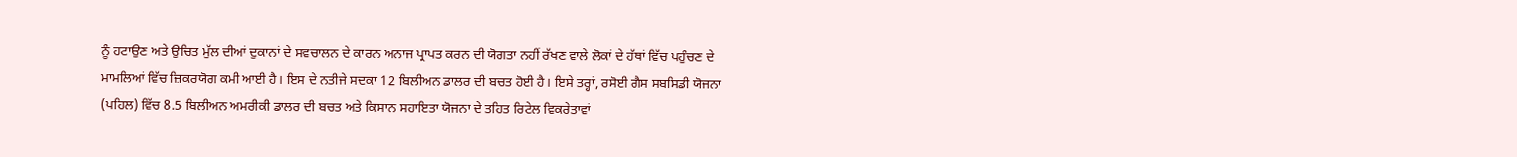ਨੂੰ ਹਟਾਉਣ ਅਤੇ ਉਚਿਤ ਮੁੱਲ ਦੀਆਂ ਦੁਕਾਨਾਂ ਦੇ ਸਵਚਾਲਨ ਦੇ ਕਾਰਨ ਅਨਾਜ ਪ੍ਰਾਪਤ ਕਰਨ ਦੀ ਯੋਗਤਾ ਨਹੀਂ ਰੱਖਣ ਵਾਲੇ ਲੋਕਾਂ ਦੇ ਹੱਥਾਂ ਵਿੱਚ ਪਹੁੰਚਣ ਦੇ ਮਾਮਲਿਆਂ ਵਿੱਚ ਜ਼ਿਕਰਯੋਗ ਕਮੀ ਆਈ ਹੈ। ਇਸ ਦੇ ਨਤੀਜੇ ਸਦਕਾ 12 ਬਿਲੀਅਨ ਡਾਲਰ ਦੀ ਬਚਤ ਹੋਈ ਹੈ। ਇਸੇ ਤਰ੍ਹਾਂ, ਰਸੋਈ ਗੈਸ ਸਬਸਿਡੀ ਯੋਜਨਾ (ਪਹਿਲ) ਵਿੱਚ 8.5 ਬਿਲੀਅਨ ਅਮਰੀਕੀ ਡਾਲਰ ਦੀ ਬਚਤ ਅਤੇ ਕਿਸਾਨ ਸਹਾਇਤਾ ਯੋਜਨਾ ਦੇ ਤਹਿਤ ਰਿਟੇਲ ਵਿਕਰੇਤਾਵਾਂ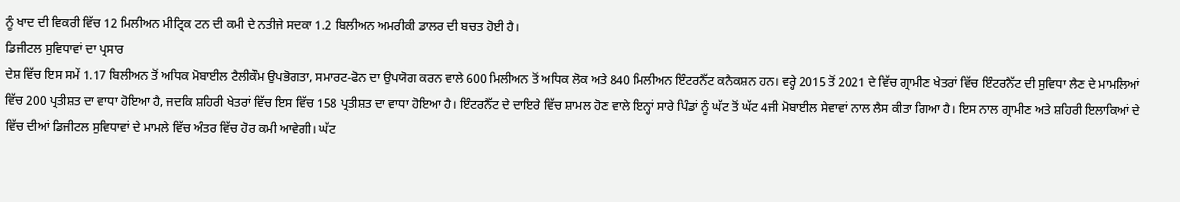ਨੂੰ ਖਾਦ ਦੀ ਵਿਕਰੀ ਵਿੱਚ 12 ਮਿਲੀਅਨ ਮੀਟ੍ਰਿਕ ਟਨ ਦੀ ਕਮੀ ਦੇ ਨਤੀਜੇ ਸਦਕਾ 1.2 ਬਿਲੀਅਨ ਅਮਰੀਕੀ ਡਾਲਰ ਦੀ ਬਚਤ ਹੋਈ ਹੈ।
ਡਿਜੀਟਲ ਸੁਵਿਧਾਵਾਂ ਦਾ ਪ੍ਰਸਾਰ
ਦੇਸ਼ ਵਿੱਚ ਇਸ ਸਮੇਂ 1.17 ਬਿਲੀਅਨ ਤੋਂ ਅਧਿਕ ਮੋਬਾਈਲ ਟੈਲੀਕੌਮ ਉਪਭੋਗਤਾ, ਸਮਾਰਟ-ਫੋਨ ਦਾ ਉਪਯੋਗ ਕਰਨ ਵਾਲੇ 600 ਮਿਲੀਅਨ ਤੋਂ ਅਧਿਕ ਲੋਕ ਅਤੇ 840 ਮਿਲੀਅਨ ਇੰਟਰਨੈੱਟ ਕਨੈਕਸ਼ਨ ਹਨ। ਵਰ੍ਹੇ 2015 ਤੋਂ 2021 ਦੇ ਵਿੱਚ ਗ੍ਰਾਮੀਣ ਖੇਤਰਾਂ ਵਿੱਚ ਇੰਟਰਨੈੱਟ ਦੀ ਸੁਵਿਧਾ ਲੈਣ ਦੇ ਮਾਮਲਿਆਂ ਵਿੱਚ 200 ਪ੍ਰਤੀਸ਼ਤ ਦਾ ਵਾਧਾ ਹੋਇਆ ਹੈ, ਜਦਕਿ ਸ਼ਹਿਰੀ ਖੇਤਰਾਂ ਵਿੱਚ ਇਸ ਵਿੱਚ 158 ਪ੍ਰਤੀਸ਼ਤ ਦਾ ਵਾਧਾ ਹੋਇਆ ਹੈ। ਇੰਟਰਨੈੱਟ ਦੇ ਦਾਇਰੇ ਵਿੱਚ ਸ਼ਾਮਲ ਹੋਣ ਵਾਲੇ ਇਨ੍ਹਾਂ ਸਾਰੇ ਪਿੰਡਾਂ ਨੂੰ ਘੱਟ ਤੋਂ ਘੱਟ 4ਜੀ ਮੋਬਾਈਲ ਸੇਵਾਵਾਂ ਨਾਲ ਲੈਸ ਕੀਤਾ ਗਿਆ ਹੈ। ਇਸ ਨਾਲ ਗ੍ਰਾਮੀਣ ਅਤੇ ਸ਼ਹਿਰੀ ਇਲਾਕਿਆਂ ਦੇ ਵਿੱਚ ਦੀਆਂ ਡਿਜੀਟਲ ਸੁਵਿਧਾਵਾਂ ਦੇ ਮਾਮਲੇ ਵਿੱਚ ਅੰਤਰ ਵਿੱਚ ਹੋਰ ਕਮੀ ਆਵੇਗੀ। ਘੱਟ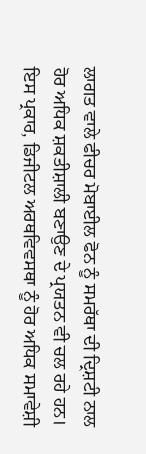ਲਾਗਤ ਵਾਲੇ ਫੀਚਰ ਮੋਬਾਈਲ ਫੋਨ ਨੂੰ ਸਮਰੱਥਾ ਦੀ ਦ੍ਰਿਸ਼ਟੀ ਨਾਲ ਹੋਰ ਅਧਿਕ ਸ਼ਕਤੀਸ਼ਾਲੀ ਬਣਾਉਣ ਦੇ ਪ੍ਰਯਤਨ ਵੀ ਚਲ ਰਹੇ ਹਨ। ਇਸ ਪ੍ਰਕਾਰ, ਡਿਜੀਟਲ ਅਰਥਵਿਵਸਥਾ ਨੂੰ ਹੋਰ ਅਧਿਕ ਸਮਾਵੇਸ਼ੀ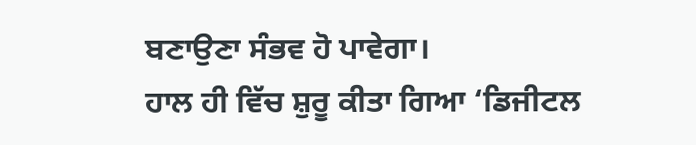ਬਣਾਉਣਾ ਸੰਭਵ ਹੋ ਪਾਵੇਗਾ।
ਹਾਲ ਹੀ ਵਿੱਚ ਸ਼ੁਰੂ ਕੀਤਾ ਗਿਆ ‘ਡਿਜੀਟਲ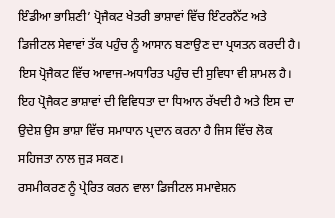ਇੰਡੀਆ ਭਾਸ਼ਿਣੀ’ ਪ੍ਰੋਜੈਕਟ ਖੇਤਰੀ ਭਾਸ਼ਾਵਾਂ ਵਿੱਚ ਇੰਟਰਨੈੱਟ ਅਤੇ ਡਿਜੀਟਲ ਸੇਵਾਵਾਂ ਤੱਕ ਪਹੁੰਚ ਨੂੰ ਆਸਾਨ ਬਣਾਉਣ ਦਾ ਪ੍ਰਯਤਨ ਕਰਦੀ ਹੈ। ਇਸ ਪ੍ਰੋਜੈਕਟ ਵਿੱਚ ਆਵਾਜ-ਅਧਾਰਿਤ ਪਹੁੰਚ ਦੀ ਸੁਵਿਧਾ ਵੀ ਸ਼ਾਮਲ ਹੈ। ਇਹ ਪ੍ਰੋਜੈਕਟ ਭਾਸ਼ਾਵਾਂ ਦੀ ਵਿਵਿਧਤਾ ਦਾ ਧਿਆਨ ਰੱਖਦੀ ਹੈ ਅਤੇ ਇਸ ਦਾ ਉਦੇਸ਼ ਉਸ ਭਾਸ਼ਾ ਵਿੱਚ ਸਮਾਧਾਨ ਪ੍ਰਦਾਨ ਕਰਨਾ ਹੈ ਜਿਸ ਵਿੱਚ ਲੋਕ ਸਹਿਜਤਾ ਨਾਲ ਜੁੜ ਸਕਣ।
ਰਸਮੀਕਰਣ ਨੂੰ ਪ੍ਰੇਰਿਤ ਕਰਨ ਵਾਲਾ ਡਿਜੀਟਲ ਸਮਾਵੇਸ਼ਨ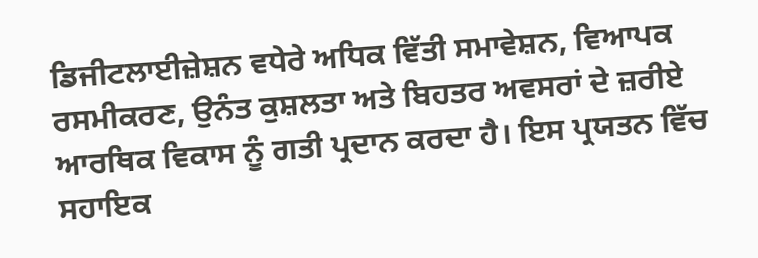ਡਿਜੀਟਲਾਈਜ਼ੇਸ਼ਨ ਵਧੇਰੇ ਅਧਿਕ ਵਿੱਤੀ ਸਮਾਵੇਸ਼ਨ, ਵਿਆਪਕ ਰਸਮੀਕਰਣ, ਉਨੰਤ ਕੁਸ਼ਲਤਾ ਅਤੇ ਬਿਹਤਰ ਅਵਸਰਾਂ ਦੇ ਜ਼ਰੀਏ ਆਰਥਿਕ ਵਿਕਾਸ ਨੂੰ ਗਤੀ ਪ੍ਰਦਾਨ ਕਰਦਾ ਹੈ। ਇਸ ਪ੍ਰਯਤਨ ਵਿੱਚ ਸਹਾਇਕ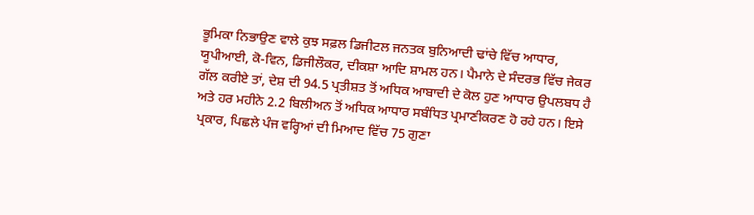ਭੂਮਿਕਾ ਨਿਭਾਉਣ ਵਾਲੇ ਕੁਝ ਸਫ਼ਲ ਡਿਜੀਟਲ ਜਨਤਕ ਬੁਨਿਆਦੀ ਢਾਂਚੇ ਵਿੱਚ ਆਧਾਰ, ਯੂਪੀਆਈ, ਕੋ-ਵਿਨ, ਡਿਜੀਲੌਕਰ, ਦੀਕਸ਼ਾ ਆਦਿ ਸ਼ਾਮਲ ਹਨ। ਪੈਮਾਨੇ ਦੇ ਸੰਦਰਭ ਵਿੱਚ ਜੇਕਰ ਗੱਲ ਕਰੀਏ ਤਾਂ, ਦੇਸ਼ ਦੀ 94.5 ਪ੍ਰਤੀਸ਼ਤ ਤੋਂ ਅਧਿਕ ਆਬਾਦੀ ਦੇ ਕੋਲ ਹੁਣ ਆਧਾਰ ਉਪਲਬਧ ਹੈ ਅਤੇ ਹਰ ਮਹੀਨੇ 2.2 ਬਿਲੀਅਨ ਤੋਂ ਅਧਿਕ ਆਧਾਰ ਸਬੰਧਿਤ ਪ੍ਰਮਾਣੀਕਰਣ ਹੋ ਰਹੇ ਹਨ। ਇਸੇ ਪ੍ਰਕਾਰ, ਪਿਛਲੇ ਪੰਜ ਵਰ੍ਹਿਆਂ ਦੀ ਮਿਆਦ ਵਿੱਚ 75 ਗੁਣਾ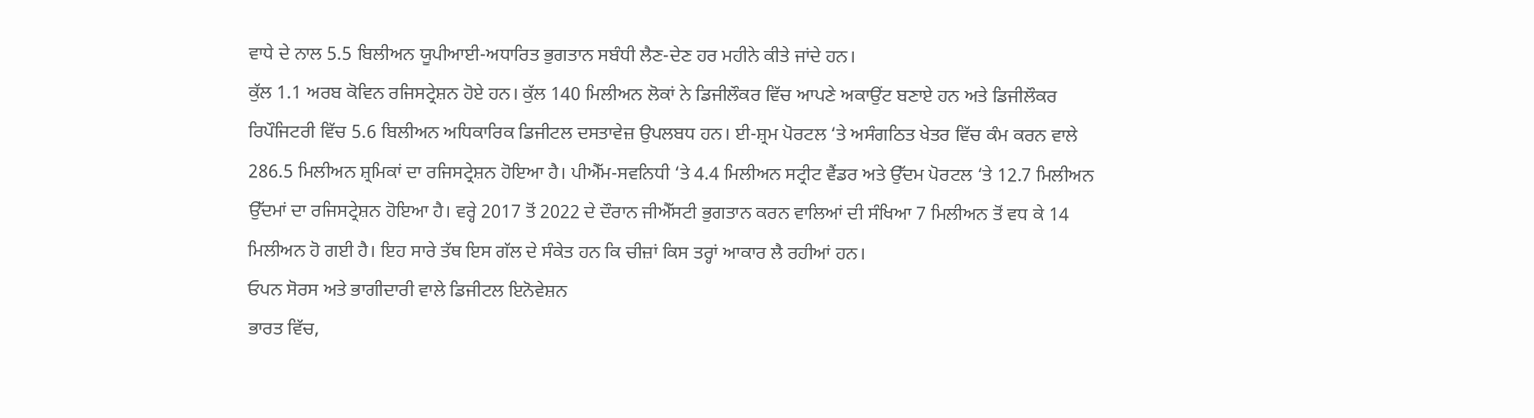ਵਾਧੇ ਦੇ ਨਾਲ 5.5 ਬਿਲੀਅਨ ਯੂਪੀਆਈ-ਅਧਾਰਿਤ ਭੁਗਤਾਨ ਸਬੰਧੀ ਲੈਣ-ਦੇਣ ਹਰ ਮਹੀਨੇ ਕੀਤੇ ਜਾਂਦੇ ਹਨ।
ਕੁੱਲ 1.1 ਅਰਬ ਕੋਵਿਨ ਰਜਿਸਟ੍ਰੇਸ਼ਨ ਹੋਏ ਹਨ। ਕੁੱਲ 140 ਮਿਲੀਅਨ ਲੋਕਾਂ ਨੇ ਡਿਜੀਲੌਕਰ ਵਿੱਚ ਆਪਣੇ ਅਕਾਉਂਟ ਬਣਾਏ ਹਨ ਅਤੇ ਡਿਜੀਲੌਕਰ ਰਿਪੌਜਿਟਰੀ ਵਿੱਚ 5.6 ਬਿਲੀਅਨ ਅਧਿਕਾਰਿਕ ਡਿਜੀਟਲ ਦਸਤਾਵੇਜ਼ ਉਪਲਬਧ ਹਨ। ਈ-ਸ਼੍ਰਮ ਪੋਰਟਲ ‘ਤੇ ਅਸੰਗਠਿਤ ਖੇਤਰ ਵਿੱਚ ਕੰਮ ਕਰਨ ਵਾਲੇ 286.5 ਮਿਲੀਅਨ ਸ਼੍ਰਮਿਕਾਂ ਦਾ ਰਜਿਸਟ੍ਰੇਸ਼ਨ ਹੋਇਆ ਹੈ। ਪੀਐੱਮ-ਸਵਨਿਧੀ ‘ਤੇ 4.4 ਮਿਲੀਅਨ ਸਟ੍ਰੀਟ ਵੈਂਡਰ ਅਤੇ ਉੱਦਮ ਪੋਰਟਲ ‘ਤੇ 12.7 ਮਿਲੀਅਨ ਉੱਦਮਾਂ ਦਾ ਰਜਿਸਟ੍ਰੇਸ਼ਨ ਹੋਇਆ ਹੈ। ਵਰ੍ਹੇ 2017 ਤੋਂ 2022 ਦੇ ਦੌਰਾਨ ਜੀਐੱਸਟੀ ਭੁਗਤਾਨ ਕਰਨ ਵਾਲਿਆਂ ਦੀ ਸੰਖਿਆ 7 ਮਿਲੀਅਨ ਤੋਂ ਵਧ ਕੇ 14 ਮਿਲੀਅਨ ਹੋ ਗਈ ਹੈ। ਇਹ ਸਾਰੇ ਤੱਥ ਇਸ ਗੱਲ ਦੇ ਸੰਕੇਤ ਹਨ ਕਿ ਚੀਜ਼ਾਂ ਕਿਸ ਤਰ੍ਹਾਂ ਆਕਾਰ ਲੈ ਰਹੀਆਂ ਹਨ।
ਓਪਨ ਸੋਰਸ ਅਤੇ ਭਾਗੀਦਾਰੀ ਵਾਲੇ ਡਿਜੀਟਲ ਇਨੋਵੇਸ਼ਨ
ਭਾਰਤ ਵਿੱਚ,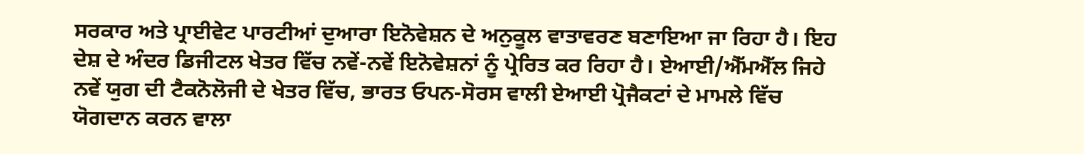ਸਰਕਾਰ ਅਤੇ ਪ੍ਰਾਈਵੇਟ ਪਾਰਟੀਆਂ ਦੁਆਰਾ ਇਨੋਵੇਸ਼ਨ ਦੇ ਅਨੁਕੂਲ ਵਾਤਾਵਰਣ ਬਣਾਇਆ ਜਾ ਰਿਹਾ ਹੈ। ਇਹ ਦੇਸ਼ ਦੇ ਅੰਦਰ ਡਿਜੀਟਲ ਖੇਤਰ ਵਿੱਚ ਨਵੇਂ-ਨਵੇਂ ਇਨੋਵੇਸ਼ਨਾਂ ਨੂੰ ਪ੍ਰੇਰਿਤ ਕਰ ਰਿਹਾ ਹੈ। ਏਆਈ/ਐੱਮਐੱਲ ਜਿਹੇ ਨਵੇਂ ਯੁਗ ਦੀ ਟੈਕਨੋਲੋਜੀ ਦੇ ਖੇਤਰ ਵਿੱਚ, ਭਾਰਤ ਓਪਨ-ਸੋਰਸ ਵਾਲੀ ਏਆਈ ਪ੍ਰੋਜੈਕਟਾਂ ਦੇ ਮਾਮਲੇ ਵਿੱਚ ਯੋਗਦਾਨ ਕਰਨ ਵਾਲਾ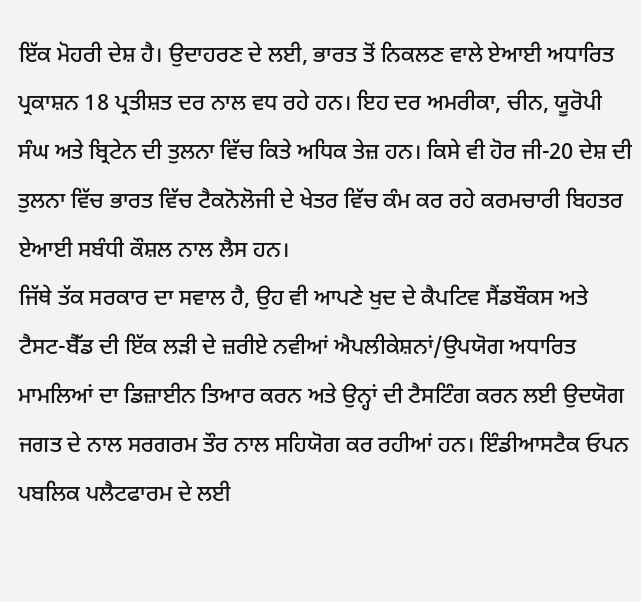ਇੱਕ ਮੋਹਰੀ ਦੇਸ਼ ਹੈ। ਉਦਾਹਰਣ ਦੇ ਲਈ, ਭਾਰਤ ਤੋਂ ਨਿਕਲਣ ਵਾਲੇ ਏਆਈ ਅਧਾਰਿਤ ਪ੍ਰਕਾਸ਼ਨ 18 ਪ੍ਰਤੀਸ਼ਤ ਦਰ ਨਾਲ ਵਧ ਰਹੇ ਹਨ। ਇਹ ਦਰ ਅਮਰੀਕਾ, ਚੀਨ, ਯੂਰੋਪੀ ਸੰਘ ਅਤੇ ਬ੍ਰਿਟੇਨ ਦੀ ਤੁਲਨਾ ਵਿੱਚ ਕਿਤੇ ਅਧਿਕ ਤੇਜ਼ ਹਨ। ਕਿਸੇ ਵੀ ਹੋਰ ਜੀ-20 ਦੇਸ਼ ਦੀ ਤੁਲਨਾ ਵਿੱਚ ਭਾਰਤ ਵਿੱਚ ਟੈਕਨੋਲੋਜੀ ਦੇ ਖੇਤਰ ਵਿੱਚ ਕੰਮ ਕਰ ਰਹੇ ਕਰਮਚਾਰੀ ਬਿਹਤਰ ਏਆਈ ਸਬੰਧੀ ਕੌਸ਼ਲ ਨਾਲ ਲੈਸ ਹਨ।
ਜਿੱਥੇ ਤੱਕ ਸਰਕਾਰ ਦਾ ਸਵਾਲ ਹੈ, ਉਹ ਵੀ ਆਪਣੇ ਖੁਦ ਦੇ ਕੈਪਟਿਵ ਸੈਂਡਬੌਕਸ ਅਤੇ ਟੈਸਟ-ਬੈੱਡ ਦੀ ਇੱਕ ਲੜੀ ਦੇ ਜ਼ਰੀਏ ਨਵੀਆਂ ਐਪਲੀਕੇਸ਼ਨਾਂ/ਉਪਯੋਗ ਅਧਾਰਿਤ ਮਾਮਲਿਆਂ ਦਾ ਡਿਜ਼ਾਈਨ ਤਿਆਰ ਕਰਨ ਅਤੇ ਉਨ੍ਹਾਂ ਦੀ ਟੈਸਟਿੰਗ ਕਰਨ ਲਈ ਉਦਯੋਗ ਜਗਤ ਦੇ ਨਾਲ ਸਰਗਰਮ ਤੌਰ ਨਾਲ ਸਹਿਯੋਗ ਕਰ ਰਹੀਆਂ ਹਨ। ਇੰਡੀਆਸਟੈਕ ਓਪਨ ਪਬਲਿਕ ਪਲੈਟਫਾਰਮ ਦੇ ਲਈ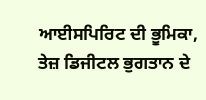ਆਈਸਪਿਰਿਟ ਦੀ ਭੂਮਿਕਾ, ਤੇਜ਼ ਡਿਜੀਟਲ ਭੁਗਤਾਨ ਦੇ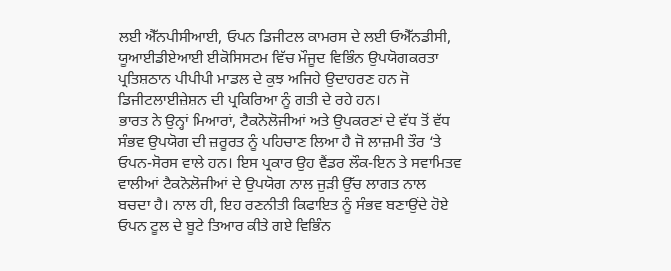ਲਈ ਐੱਨਪੀਸੀਆਈ, ਓਪਨ ਡਿਜੀਟਲ ਕਾਮਰਸ ਦੇ ਲਈ ਓਐੱਨਡੀਸੀ, ਯੂਆਈਡੀਏਆਈ ਈਕੋਸਿਸਟਮ ਵਿੱਚ ਮੌਜੂਦ ਵਿਭਿੰਨ ਉਪਯੋਗਕਰਤਾ ਪ੍ਰਤਿਸ਼ਠਾਨ ਪੀਪੀਪੀ ਮਾਡਲ ਦੇ ਕੁਝ ਅਜਿਹੇ ਉਦਾਹਰਣ ਹਨ ਜੋ ਡਿਜੀਟਲਾਈਜ਼ੇਸ਼ਨ ਦੀ ਪ੍ਰਕਿਰਿਆ ਨੂੰ ਗਤੀ ਦੇ ਰਹੇ ਹਨ।
ਭਾਰਤ ਨੇ ਉਨ੍ਹਾਂ ਮਿਆਰਾਂ, ਟੈਕਨੋਲੋਜੀਆਂ ਅਤੇ ਉਪਕਰਣਾਂ ਦੇ ਵੱਧ ਤੋਂ ਵੱਧ ਸੰਭਵ ਉਪਯੋਗ ਦੀ ਜ਼ਰੂਰਤ ਨੂੰ ਪਹਿਚਾਣ ਲਿਆ ਹੈ ਜੋ ਲਾਜ਼ਮੀ ਤੌਰ ‘ਤੇ ਓਪਨ-ਸੋਰਸ ਵਾਲੇ ਹਨ। ਇਸ ਪ੍ਰਕਾਰ ਉਹ ਵੈਂਡਰ ਲੌਕ-ਇਨ ਤੇ ਸਵਾਮਿਤਵ ਵਾਲੀਆਂ ਟੈਕਨੋਲੋਜੀਆਂ ਦੇ ਉਪਯੋਗ ਨਾਲ ਜੁੜੀ ਉੱਚ ਲਾਗਤ ਨਾਲ ਬਚਦਾ ਹੈ। ਨਾਲ ਹੀ, ਇਹ ਰਣਨੀਤੀ ਕਿਫਾਇਤ ਨੂੰ ਸੰਭਵ ਬਣਾਉਂਦੇ ਹੋਏ ਓਪਨ ਟੂਲ ਦੇ ਬੂਟੇ ਤਿਆਰ ਕੀਤੇ ਗਏ ਵਿਭਿੰਨ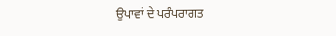ਉਪਾਵਾਂ ਦੇ ਪਰੰਪਰਾਗਤ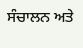ਸੰਚਾਲਨ ਅਤੇ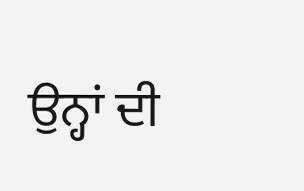ਉਨ੍ਹਾਂ ਦੀ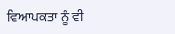ਵਿਆਪਕਤਾ ਨੂੰ ਵੀ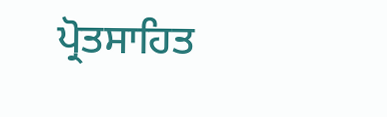ਪ੍ਰੋਤਸਾਹਿਤ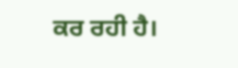ਕਰ ਰਹੀ ਹੈ।